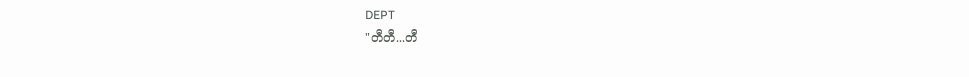DEPT
"တီတီ...တီ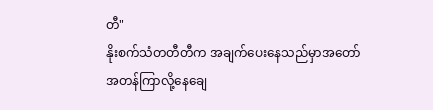တီ"
နိုးစက်သံတတီတီက အချက်ပေးနေသည်မှာအတော်အတန်ကြာလို့နေချေ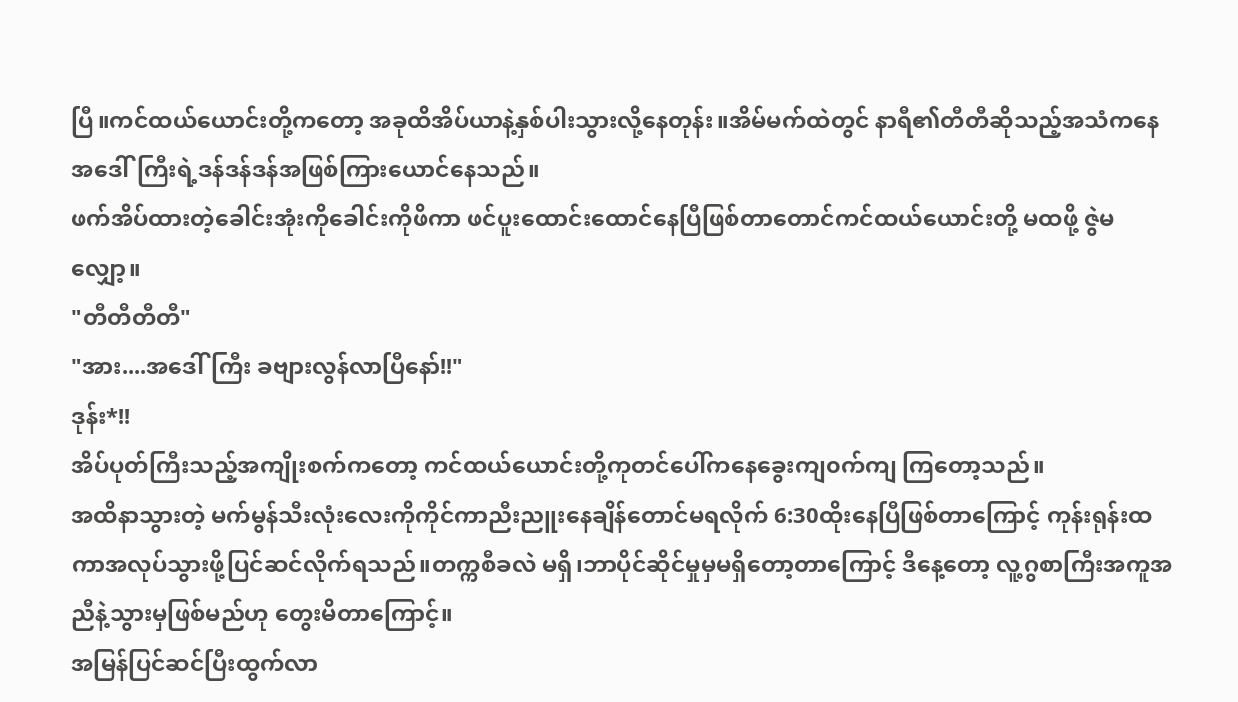ပြီ။ကင်ထယ်ယောင်းတို့ကတော့ အခုထိအိပ်ယာနဲ့နှစ်ပါးသွားလို့နေတုန်း။အိမ်မက်ထဲတွင် နာရီ၏တီတီဆိုသည့်အသံကနေ အဒေါ်ကြီးရဲ့ဒန်ဒန်ဒန်အဖြစ်ကြားယောင်နေသည်။
ဖက်အိပ်ထားတဲ့ခေါင်းအုံးကိုခေါင်းကိုဖိကာ ဖင်ပူးထောင်းထောင်နေပြီဖြစ်တာတောင်ကင်ထယ်ယောင်းတို့ မထဖို့ ဇွဲမလျှော့။
"တီတီတီတီ"
"အား....အဒေါ်ကြီး ခဗျားလွန်လာပြီနော်!!"
ဒုန်း*!!
အိပ်ပုတ်ကြီးသည့်အကျိုးစက်ကတော့ ကင်ထယ်ယောင်းတို့ကုတင်ပေါ်ကနေခွေးကျ၀က်ကျ ကြတော့သည်။
အထိနာသွားတဲ့ မက်မွန်သီးလုံးလေးကိုကိုင်ကာညီးညူးနေချိန်တောင်မရလိုက် 6:30ထိုးနေပြီဖြစ်တာကြောင့် ကုန်းရုန်းထကာအလုပ်သွားဖို့ပြင်ဆင်လိုက်ရသည်။တက္ကစီခလဲ မရှိ၊ဘာပိုင်ဆိုင်မှုမှမရှိတော့တာကြောင့် ဒီနေ့တော့ လူ့ဂွစာကြီးအကူအညီနဲ့သွားမှဖြစ်မည်ဟု တွေးမိတာကြောင့်။
အမြန်ပြင်ဆင်ပြီးထွက်လာ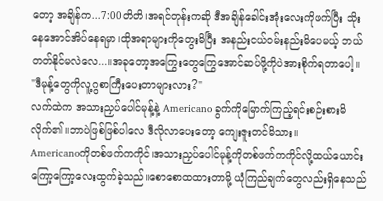တော့ အချိန်က...7:00တိတိ၊အရင်တုန်းကဆို ဒီအချိန်ခေါင်းအုံးလေးကိုဖက်ပြီး သိုးနေအောင်အိပ်နေရမှာ၊ထိုအရာများကိုတွေးမိပြီး အနည်းငယ်၀မ်းနည်းမိပေမယ့် ဘယ်တတ်နိုင်မလဲလေ...။အခုတော့အကြွေးတွေကြွေအောင်ဆပ်ဖို့ကိုပဲအားစိုက်ရတာပေါ့။
"ဒီမုန့်တွေကိုလူ့ဂွစာကြီးပေးတာများလား?"
လက်ထဲက အသားညှပ်ပေါင်မုန့်နဲ့ Americano ခွက်ကိုမြောက်ကြည့်ရင်းစဉ်းစားမိလိုက်၏။ဘာပဲဖြစ်ဖြစ်ပါလေ ဒီလိုလာပေးတော့ ကျေးဇူးတင်မိသား။
Americanoကိုတစ်ဖက်ကကိုင်၊အသားညှပ်ပေါင်မုန့်ကိုတစ်ဖက်ကကိုင်လို့ထယ်ယောင်းကြော့ကြော့လေးထွက်ခဲ့သည်။စောစောထထားတာမို့ ယုံကြည်ချက်တွေလည်းရှိနေသည်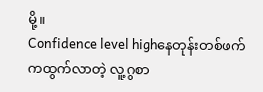မို့။
Confidence level highနေတုန်းတစ်ဖက်ကထွက်လာတဲ့ လူ့ဂွစာ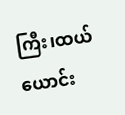ကြီး၊ထယ်ယောင်း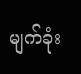မျက်ခုံး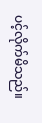ပင့်လိုက်မိသည်။